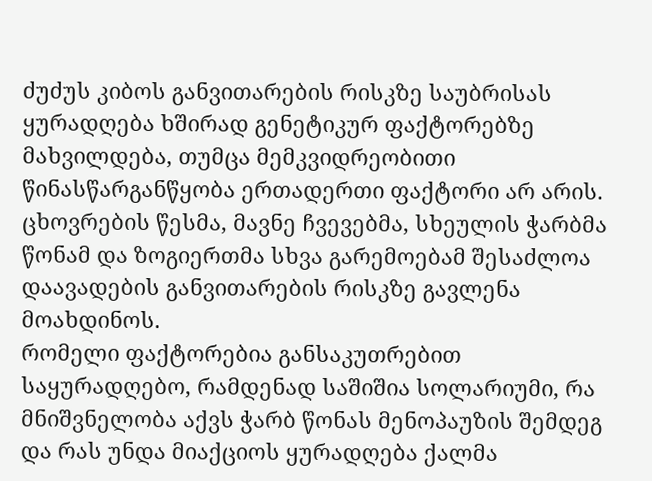ძუძუს კიბოს განვითარების რისკზე საუბრისას ყურადღება ხშირად გენეტიკურ ფაქტორებზე მახვილდება, თუმცა მემკვიდრეობითი წინასწარგანწყობა ერთადერთი ფაქტორი არ არის. ცხოვრების წესმა, მავნე ჩვევებმა, სხეულის ჭარბმა წონამ და ზოგიერთმა სხვა გარემოებამ შესაძლოა დაავადების განვითარების რისკზე გავლენა მოახდინოს.
რომელი ფაქტორებია განსაკუთრებით საყურადღებო, რამდენად საშიშია სოლარიუმი, რა მნიშვნელობა აქვს ჭარბ წონას მენოპაუზის შემდეგ და რას უნდა მიაქციოს ყურადღება ქალმა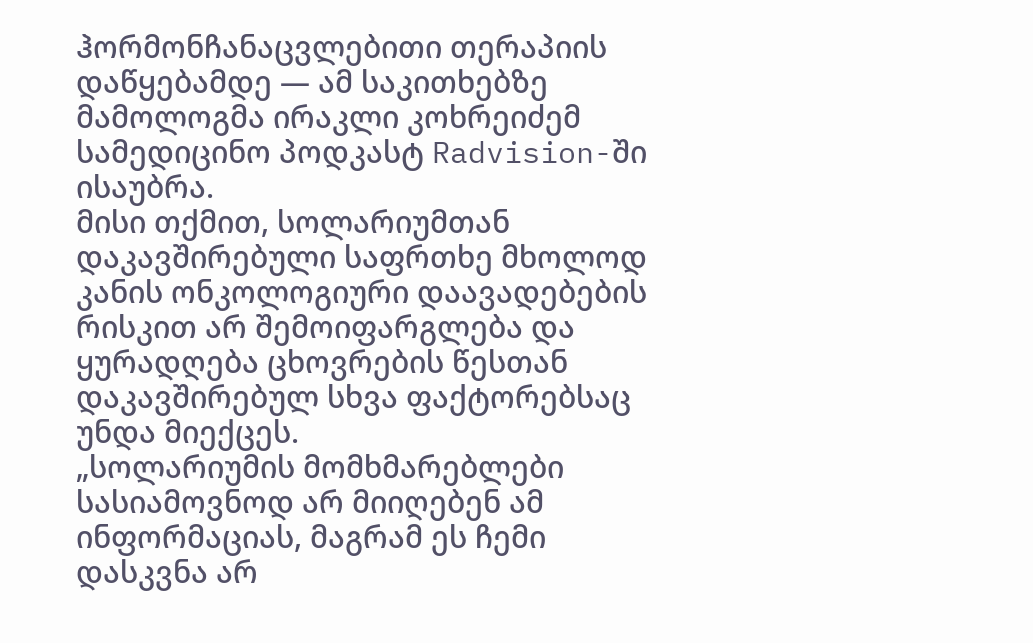ჰორმონჩანაცვლებითი თერაპიის დაწყებამდე — ამ საკითხებზე მამოლოგმა ირაკლი კოხრეიძემ სამედიცინო პოდკასტ Radvision-ში ისაუბრა.
მისი თქმით, სოლარიუმთან დაკავშირებული საფრთხე მხოლოდ კანის ონკოლოგიური დაავადებების რისკით არ შემოიფარგლება და ყურადღება ცხოვრების წესთან დაკავშირებულ სხვა ფაქტორებსაც უნდა მიექცეს.
„სოლარიუმის მომხმარებლები სასიამოვნოდ არ მიიღებენ ამ ინფორმაციას, მაგრამ ეს ჩემი დასკვნა არ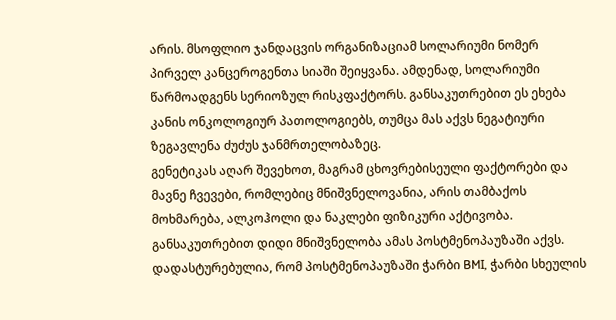არის. მსოფლიო ჯანდაცვის ორგანიზაციამ სოლარიუმი ნომერ პირველ კანცეროგენთა სიაში შეიყვანა. ამდენად, სოლარიუმი წარმოადგენს სერიოზულ რისკფაქტორს. განსაკუთრებით ეს ეხება კანის ონკოლოგიურ პათოლოგიებს, თუმცა მას აქვს ნეგატიური ზეგავლენა ძუძუს ჯანმრთელობაზეც.
გენეტიკას აღარ შევეხოთ, მაგრამ ცხოვრებისეული ფაქტორები და მავნე ჩვევები, რომლებიც მნიშვნელოვანია, არის თამბაქოს მოხმარება, ალკოჰოლი და ნაკლები ფიზიკური აქტივობა. განსაკუთრებით დიდი მნიშვნელობა ამას პოსტმენოპაუზაში აქვს. დადასტურებულია, რომ პოსტმენოპაუზაში ჭარბი BMI, ჭარბი სხეულის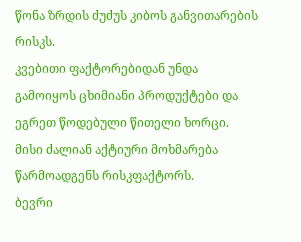წონა ზრდის ძუძუს კიბოს განვითარების რისკს.
კვებითი ფაქტორებიდან უნდა გამოიყოს ცხიმიანი პროდუქტები და ეგრეთ წოდებული წითელი ხორცი. მისი ძალიან აქტიური მოხმარება წარმოადგენს რისკფაქტორს.
ბევრი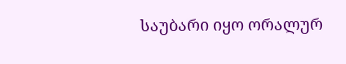საუბარი იყო ორალურ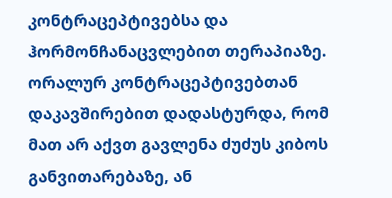კონტრაცეპტივებსა და ჰორმონჩანაცვლებით თერაპიაზე. ორალურ კონტრაცეპტივებთან დაკავშირებით დადასტურდა, რომ მათ არ აქვთ გავლენა ძუძუს კიბოს განვითარებაზე, ან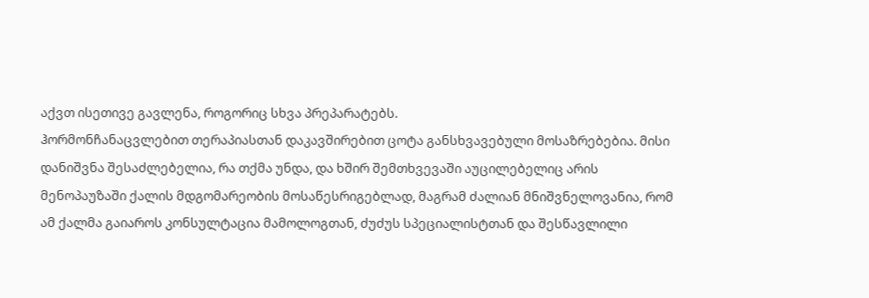აქვთ ისეთივე გავლენა, როგორიც სხვა პრეპარატებს.
ჰორმონჩანაცვლებით თერაპიასთან დაკავშირებით ცოტა განსხვავებული მოსაზრებებია. მისი დანიშვნა შესაძლებელია, რა თქმა უნდა, და ხშირ შემთხვევაში აუცილებელიც არის მენოპაუზაში ქალის მდგომარეობის მოსაწესრიგებლად, მაგრამ ძალიან მნიშვნელოვანია, რომ ამ ქალმა გაიაროს კონსულტაცია მამოლოგთან, ძუძუს სპეციალისტთან და შესწავლილი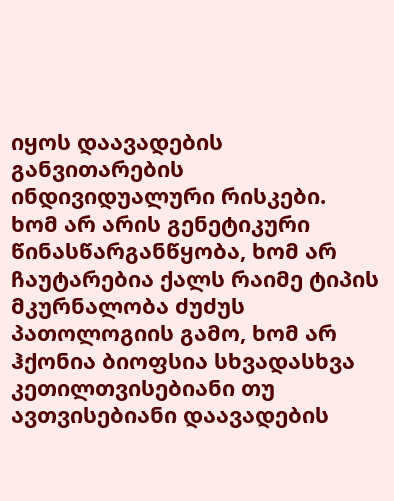იყოს დაავადების განვითარების ინდივიდუალური რისკები.
ხომ არ არის გენეტიკური წინასწარგანწყობა, ხომ არ ჩაუტარებია ქალს რაიმე ტიპის მკურნალობა ძუძუს პათოლოგიის გამო, ხომ არ ჰქონია ბიოფსია სხვადასხვა კეთილთვისებიანი თუ ავთვისებიანი დაავადების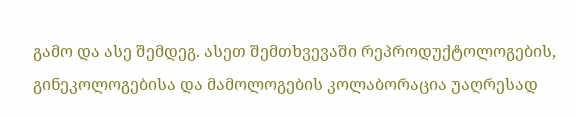გამო და ასე შემდეგ. ასეთ შემთხვევაში რეპროდუქტოლოგების, გინეკოლოგებისა და მამოლოგების კოლაბორაცია უაღრესად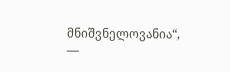მნიშვნელოვანია“, —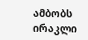ამბობს ირაკლი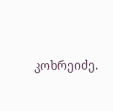კოხრეიძე.